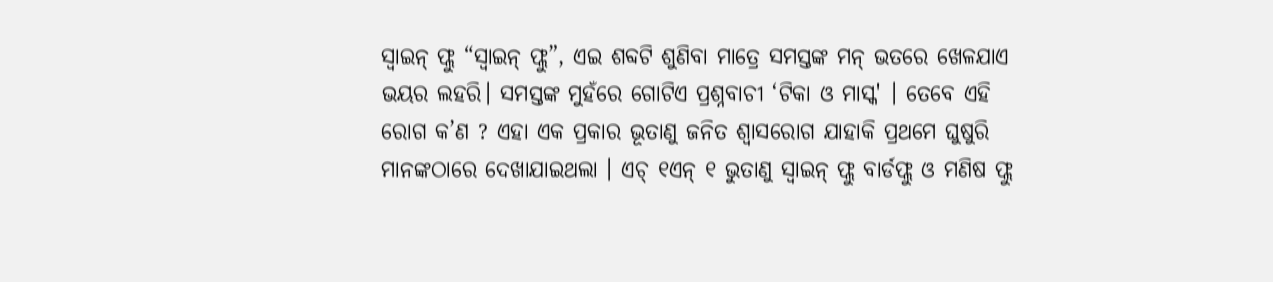ସ୍ଵାଇନ୍ ଫ୍ଲୁ “ସ୍ଵାଇନ୍ ଫ୍ଲୁ”, ଏଇ ଶବ୍ଦଟି ଶୁଣିବା ମାତ୍ରେ ସମସ୍ତଙ୍କ ମନ୍ ଭତରେ ଖେଳଯାଏ ଭୟର ଲହରି। ସମସ୍ତଙ୍କ ମୁହଁରେ ଗୋଟିଏ ପ୍ରଶ୍ନବାଚୀ ‘ଟିକା ଓ ମାସ୍କ' । ତେବେ ଏହି ରୋଗ କ’ଣ ? ଏହା ଏକ ପ୍ରକାର ଭୂତାଣୁ ଜନିତ ଶ୍ଵାସରୋଗ ଯାହାକି ପ୍ରଥମେ ଘୁଷୁରି ମାନଙ୍କଠାରେ ଦେଖାଯାଇଥଲା । ଏଚ୍ ୧ଏନ୍ ୧ ଭୁତାଣୁ ସ୍ଵାଇନ୍ ଫ୍ଲୁ ବାର୍ଡଫ୍ଲୁ ଓ ମଣିଷ ଫ୍ଲୁ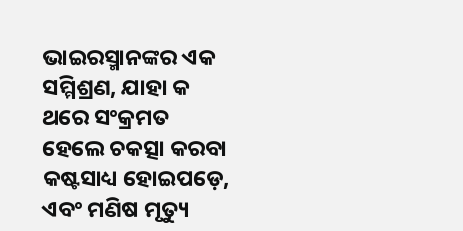ଭାଇରସ୍ମାନଙ୍କର ଏକ ସମ୍ମିଶ୍ରଣ, ଯାହା କ ଥରେ ସଂକ୍ରମତ ହେଲେ ଚକତ୍ସା କରବା କଷ୍ଟସାଧ୍ୟ ହୋଇପଡ଼େ, ଏବଂ ମଣିଷ ମୃତ୍ୟୁ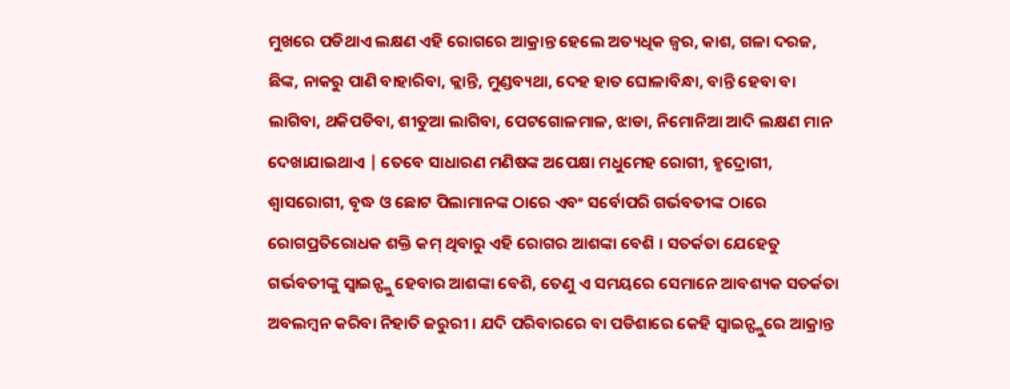ମୁଖରେ ପଡିଥାଏ ଲକ୍ଷଣ ଏହି ରୋଗରେ ଆକ୍ରାନ୍ତ ହେଲେ ଅତ୍ୟଧିକ ଜ୍ଵର, କାଶ, ଗଳା ଦରଜ, ଛିଙ୍କ, ନାକରୁ ପାଣି ବାହାରିବା, କ୍ଲାନ୍ତି, ମୁଣ୍ଡବ୍ୟଥା, ଦେହ ହାତ ଘୋଳାବିନ୍ଧା, ବାନ୍ତି ହେବା ବା ଲାଗିବା, ଥକିପଡିବା, ଶୀତୁଆ ଲାଗିବା, ପେଟଗୋଳମାଳ, ଝାଡା, ନିମୋନିଆ ଆଦି ଲକ୍ଷଣ ମାନ ଦେଖାଯାଇଥାଏ | ତେବେ ସାଧାରଣ ମଣିଷଙ୍କ ଅପେକ୍ଷା ମଧୁମେହ ରୋଗୀ, ହୃଦ୍ରୋଗୀ, ଶ୍ଵାସରୋଗୀ, ବୃଦ୍ଧ ଓ ଛୋଟ ପିଲାମାନଙ୍କ ଠାରେ ଏବଂ ସର୍ବୋପରି ଗର୍ଭବତୀଙ୍କ ଠାରେ ରୋଗପ୍ରତିରୋଧକ ଶକ୍ତି କମ୍ ଥିବାରୁ ଏହି ରୋଗର ଆଶଙ୍କା ବେଶି । ସତର୍କତା ଯେହେତୁ ଗର୍ଭବତୀଙ୍କୁ ସ୍ଵାଇନ୍ଫ୍ଲୁ ହେବାର ଆଶଙ୍କା ବେଶି, ତେଣୁ ଏ ସମୟରେ ସେମାନେ ଆବଶ୍ୟକ ସତର୍କତା ଅବଲମ୍ବନ କରିବା ନିହାତି ଜରୁରୀ । ଯଦି ପରିବାରରେ ବା ପଡିଶାରେ କେହି ସ୍ଵାଇନ୍ଫ୍ଲୁରେ ଆକ୍ରାନ୍ତ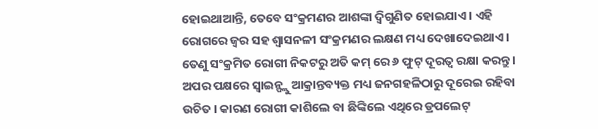ହୋଇଥାଆନ୍ତି, ତେବେ ସଂକ୍ରମଣର ଆଶଙ୍କା ଦ୍ଵିଗୁଣିତ ହୋଇଯାଏ । ଏହି ରୋଗରେ ଜ୍ଵର ସହ ଶ୍ଵାସନଳୀ ସଂକ୍ରମଣର ଲକ୍ଷଣ ମଧ୍ୟ ଦେଖାଦେଇଥାଏ । ତେଣୁ ସଂକ୍ରମିତ ରୋଗୀ ନିକଟରୁ ଅତି କମ୍ ରେ ୬ ଫୁଟ୍ ଦୂରତ୍ଵ ରକ୍ଷା କରନ୍ତୁ । ଅପର ପକ୍ଷରେ ସ୍ଵାଇନ୍ଫ୍ଲୁ ଆକ୍ରାନ୍ତବ୍ୟକ୍ତ ମଧ୍ୟ ଜନଗହଳିଠାରୁ ଦୂରେଇ ରହିବା ଉଚିତ । କାରଣ ରୋଗୀ କାଶିଲେ ବା ଛିଙ୍କିଲେ ଏଥିରେ ଡ୍ରପଲେଟ୍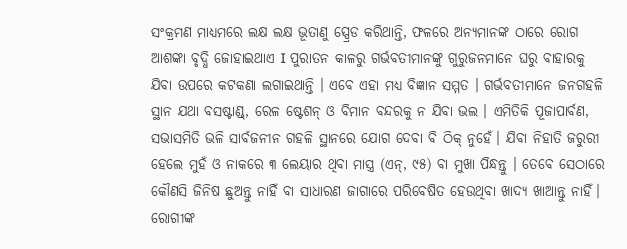ସଂକ୍ରମଣ ମାଧ୍ୟମରେ ଲକ୍ଷ ଲକ୍ଷ ଭୂତାଣୁ ସ୍ପ୍ରେଡ କରିଥାନ୍ତି, ଫଳରେ ଅନ୍ୟମାନଙ୍କ ଠାରେ ରୋଗ ଆଶଙ୍କା ବୃଦ୍ଧି ଜୋହାଇଥାଏ I ପୁରାତନ କାଳରୁ ଗର୍ଭବତୀମାନଙ୍କୁ ଗୁରୁଜନମାନେ ଘରୁ ବାହାରକୁ ଯିବା ଉପରେ କଟକଣା ଲଗାଇଥାନ୍ତି । ଏବେ ଏହା ମଧ୍ୟ ବିଜ୍ଞାନ ସମ୍ମତ । ଗର୍ଭବତୀମାନେ ଜନଗହଳି ସ୍ଥାନ ଯଥା ବସଷ୍ଟାଣ୍ଡ୍, ରେଳ ଷ୍ଟେଶନ୍ ଓ ବିମାନ ବନ୍ଦରକୁ ନ ଯିବା ଭଲ । ଏମିତିକି ପୂଜାପାର୍ବଣ, ସଭାସମିତି ଭଳି ସାର୍ବଜନୀନ ଗହଳି ସ୍ଥାନରେ ଯୋଗ ଦେବା ବି ଠିକ୍ ନୁହେଁ। ଯିବା ନିହାତି ଜରୁରୀ ହେଲେ ମୁହଁ ଓ ନାକରେ ୩ ଲେୟାର ଥିବା ମାସ୍ତ୍ର (ଏନ୍, ୯୫) ବା ମୁଖା ପିନ୍ଧନ୍ତୁ । ତେବେ ସେଠାରେ କୌଣସି ଜିନିଷ ଛୁଅନ୍ତୁ ନାହିଁ ବା ସାଧାରଣ ଜାଗାରେ ପରିବେଷିତ ହେଉଥିବା ଖାଦ୍ୟ ଖାଆନ୍ତୁ ନାହିଁ। ରୋଗୀଙ୍କ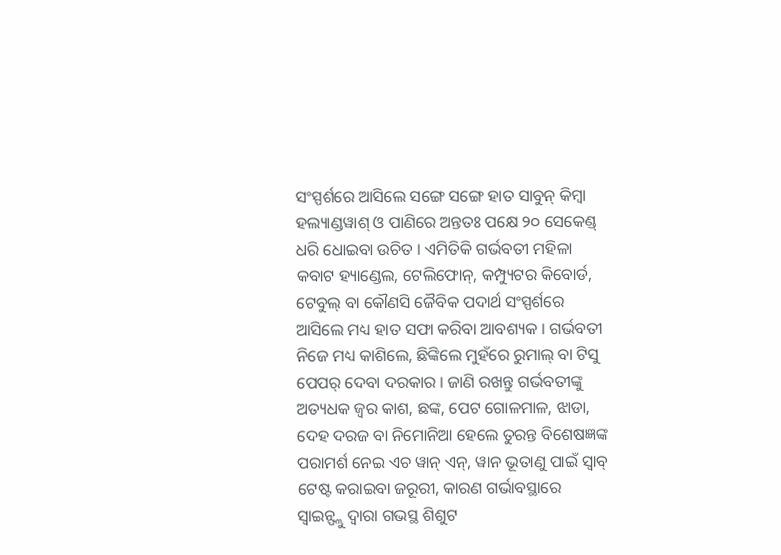ସଂସ୍ପର୍ଶରେ ଆସିଲେ ସଙ୍ଗେ ସଙ୍ଗେ ହାତ ସାବୁନ୍ କିମ୍ବା ହଲ୍ୟାଣ୍ଡୱାଶ୍ ଓ ପାଣିରେ ଅନ୍ତତଃ ପକ୍ଷେ ୨୦ ସେକେଣ୍ଡ୍ ଧରି ଧୋଇବା ଉଚିତ । ଏମିତିକି ଗର୍ଭବତୀ ମହିଳା କବାଟ ହ୍ୟାଣ୍ଡେଲ, ଟେଲିଫୋନ୍, କମ୍ପ୍ୟୁଟର କିବୋର୍ଡ, ଟେବୁଲ୍ ବା କୌଣସି ଜୈବିକ ପଦାର୍ଥ ସଂସ୍ପର୍ଶରେ ଆସିଲେ ମଧ୍ୟ ହାତ ସଫା କରିବା ଆବଶ୍ୟକ । ଗର୍ଭବତୀ ନିଜେ ମଧ୍ୟ କାଶିଲେ, ଛିଙ୍କିଲେ ମୁହଁରେ ରୁମାଲ୍ ବା ଟିସୁ ପେପର୍ ଦେବା ଦରକାର । ଜାଣି ରଖନ୍ତୁ ଗର୍ଭବତୀଙ୍କୁ ଅତ୍ୟଧକ ଜ୍ଵର କାଶ, ଛଙ୍କ, ପେଟ ଗୋଳମାଳ, ଝାଡା, ଦେହ ଦରଜ ବା ନିମୋନିଆ ହେଲେ ତୁରନ୍ତ ବିଶେଷଜ୍ଞଙ୍କ ପରାମର୍ଶ ନେଇ ଏଚ ୱାନ୍ ଏନ୍, ୱାନ ଭୂତାଣୁ ପାଇଁ ସ୍ଵାବ୍ ଟେଷ୍ଟ କରାଇବା ଜରୂରୀ, କାରଣ ଗର୍ଭାବସ୍ଥାରେ ସ୍ଵାଇନ୍ଫ୍ଲୁ ଦ୍ଵାରା ଗଭସ୍ଥ ଶିଶୁଟ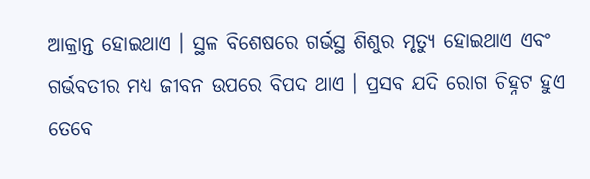ଆକ୍ରାନ୍ତ ହୋଇଥାଏ । ସ୍ଥଳ ବିଶେଷରେ ଗର୍ଭସ୍ଥ ଶିଶୁର ମୃତ୍ୟୁ ହୋଇଥାଏ ଏବଂ ଗର୍ଭବତୀର ମଧ୍ୟ ଜୀବନ ଉପରେ ବିପଦ ଥାଏ । ପ୍ରସବ ଯଦି ରୋଗ ଚିହ୍ନଟ ହୁଏ ତେବେ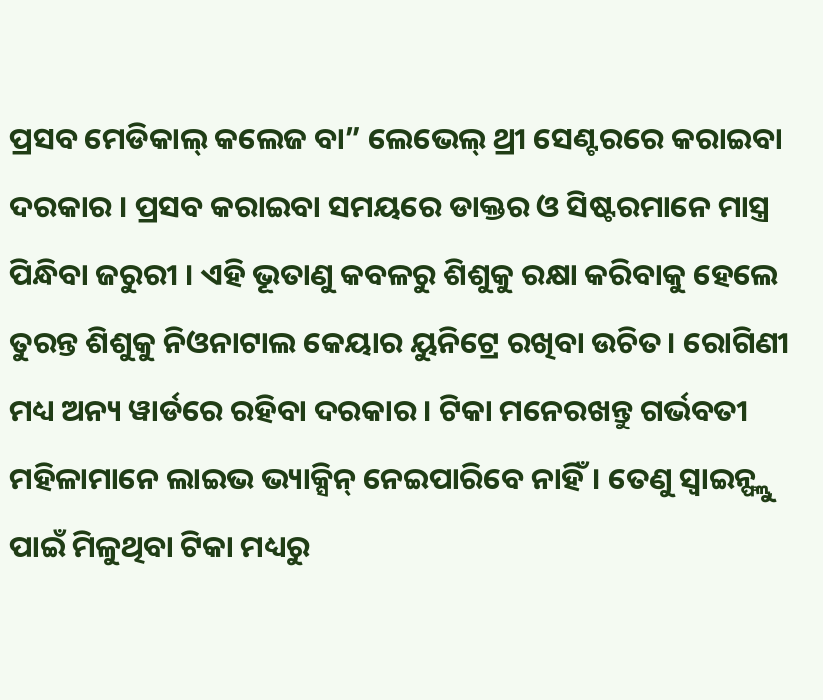ପ୍ରସବ ମେଡିକାଲ୍ କଲେଜ ବା” ଲେଭେଲ୍ ଥ୍ରୀ ସେଣ୍ଟରରେ କରାଇବା ଦରକାର । ପ୍ରସବ କରାଇବା ସମୟରେ ଡାକ୍ତର ଓ ସିଷ୍ଟରମାନେ ମାସ୍ତ୍ର ପିନ୍ଧିବା ଜରୁରୀ । ଏହି ଭୂତାଣୁ କବଳରୁ ଶିଶୁକୁ ରକ୍ଷା କରିବାକୁ ହେଲେ ତୁରନ୍ତ ଶିଶୁକୁ ନିଓନାଟାଲ କେୟାର ୟୁନିଟ୍ରେ ରଖିବା ଉଚିତ। ରୋଗିଣୀ ମଧ୍ୟ ଅନ୍ୟ ୱାର୍ଡରେ ରହିବା ଦରକାର । ଟିକା ମନେରଖନ୍ତୁ ଗର୍ଭବତୀ ମହିଳାମାନେ ଲାଇଭ ଭ୍ୟାକ୍ସିନ୍ ନେଇପାରିବେ ନାହିଁ। ତେଣୁ ସ୍ଵାଇନ୍ଫ୍ଲୁ ପାଇଁ ମିଳୁଥିବା ଟିକା ମଧ୍ୟରୁ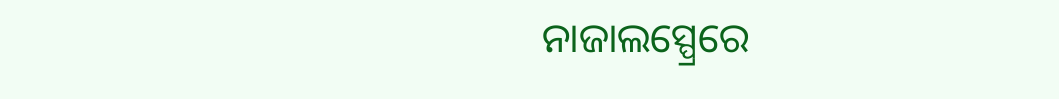ନାଜାଲସ୍ପ୍ରେରେ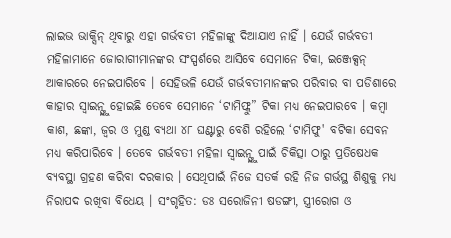ଲାଇଭ ଭାକ୍ସିନ୍ ଥିବାରୁ ଏହା ଗର୍ଭବତୀ ମହିଳାଙ୍କୁ ଦିଆଯାଏ ନାହିଁ । ଯେଉଁ ଗର୍ଭବତୀ ମହିଳାମାନେ ଜୋରାଗୀମାନଙ୍କର ସଂସ୍ପର୍ଶରେ ଆସିବେ ସେମାନେ ଟିକା, ଇଞ୍ଜେକ୍ସନ୍ ଆକାରରେ ନେଇପାରିବେ । ସେହିଭଳି ଯେଉଁ ଗର୍ଭବତୀମାନଙ୍କର ପରିବାର ବା ପଡିଶାରେ କାହାର ସ୍ଵାଇନ୍ଫ୍ଲୁ ହୋଇଛି ତେବେ ସେମାନେ ‘ଟାମିଫ୍ଲୁ” ଟିକା ମଧ୍ୟ ନେଇପାରବେ । କମ୍ବା କାଶ, ଛଙ୍କା, ଜ୍ଵର ଓ ମୁଣ୍ଡ ବ୍ୟଥା ୪୮ ଘଣ୍ଟାରୁ ବେଶି ରହିଲେ ‘ଟାମିଫୁ' ବଟିକା ସେବନ ମଧ୍ୟ କରିପାରିବେ । ତେବେ ଗର୍ଭବତୀ ମହିଳା ସ୍ଵାଇନ୍ଫ୍ଲୁ ପାଇଁ ଚିକିତ୍ସା ଠାରୁ ପ୍ରତିଷେଧକ ବ୍ୟବସ୍ଥା ଗ୍ରହଣ କରିବା ଦରକାର । ସେଥିପାଇଁ ନିଜେ ସତର୍କ ରହି ନିଜ ଗର୍ଭସ୍ଥ ଶିଶୁକୁ ମଧ୍ୟ ନିରାପଦ ରଖିବା ବିଧେୟ । ସଂଗୃହିତ: ଡଃ ସରୋଜିନୀ ଷଡଙ୍ଗୀ, ସ୍ତ୍ରୀରୋଗ ଓ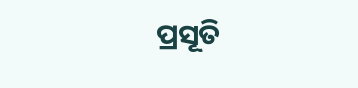ପ୍ରସୂତି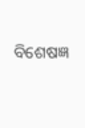ବିଶେଷଜ୍ଞ